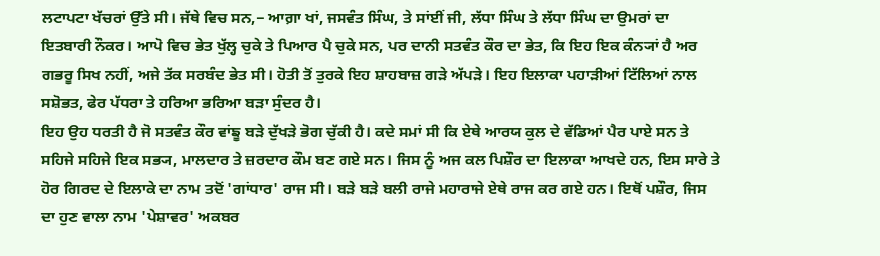ਲਟਾਪਟਾ ਖੱਚਰਾਂ ਉੱਤੇ ਸੀ। ਜੱਥੇ ਵਿਚ ਸਨ,− ਆਗ਼ਾ ਖਾਂ, ਜਸਵੰਤ ਸਿੰਘ, ਤੇ ਸਾਂਈਂ ਜੀ, ਲੱਧਾ ਸਿੰਘ ਤੇ ਲੱਧਾ ਸਿੰਘ ਦਾ ਉਮਰਾਂ ਦਾ ਇਤਬਾਰੀ ਨੌਕਰ। ਆਪੋ ਵਿਚ ਭੇਤ ਖੁੱਲ੍ਹ ਚੁਕੇ ਤੇ ਪਿਆਰ ਪੈ ਚੁਕੇ ਸਨ, ਪਰ ਦਾਨੀ ਸਤਵੰਤ ਕੌਰ ਦਾ ਭੇਤ, ਕਿ ਇਹ ਇਕ ਕੰਨ੍ਯਾਂ ਹੈ ਅਰ ਗਭਰੂ ਸਿਖ ਨਹੀਂ, ਅਜੇ ਤੱਕ ਸਰਬੰਦ ਭੇਤ ਸੀ। ਹੋਤੀ ਤੋਂ ਤੁਰਕੇ ਇਹ ਸ਼ਾਹਬਾਜ਼ ਗੜੇ ਅੱਪੜੇ। ਇਹ ਇਲਾਕਾ ਪਹਾੜੀਆਂ ਟਿੱਲਿਆਂ ਨਾਲ ਸਸ਼ੋਭਤ, ਫੇਰ ਪੱਧਰਾ ਤੇ ਹਰਿਆ ਭਰਿਆ ਬੜਾ ਸੁੰਦਰ ਹੈ।
ਇਹ ਉਹ ਧਰਤੀ ਹੈ ਜੋ ਸਤਵੰਤ ਕੌਰ ਵਾਂਙੂ ਬੜੇ ਦੁੱਖੜੇ ਭੋਗ ਚੁੱਕੀ ਹੈ। ਕਦੇ ਸਮਾਂ ਸੀ ਕਿ ਏਥੇ ਆਰਯ ਕੁਲ ਦੇ ਵੱਡਿਆਂ ਪੈਰ ਪਾਏ ਸਨ ਤੇ ਸਹਿਜੇ ਸਹਿਜੇ ਇਕ ਸਭ੍ਯ, ਮਾਲਦਾਰ ਤੇ ਜ਼ਰਦਾਰ ਕੌਮ ਬਣ ਗਏ ਸਨ। ਜਿਸ ਨੂੰ ਅਜ ਕਲ ਪਿਸ਼ੌਰ ਦਾ ਇਲਾਕਾ ਆਖਦੇ ਹਨ, ਇਸ ਸਾਰੇ ਤੇ ਹੋਰ ਗਿਰਦ ਦੇ ਇਲਾਕੇ ਦਾ ਨਾਮ ਤਦੋਂ 'ਗਾਂਧਾਰ' ਰਾਜ ਸੀ। ਬੜੇ ਬੜੇ ਬਲੀ ਰਾਜੇ ਮਹਾਰਾਜੇ ਏਥੇ ਰਾਜ ਕਰ ਗਏ ਹਨ। ਇਥੋਂ ਪਸ਼ੌਰ, ਜਿਸ ਦਾ ਹੁਣ ਵਾਲਾ ਨਾਮ 'ਪੇਸ਼ਾਵਰ' ਅਕਬਰ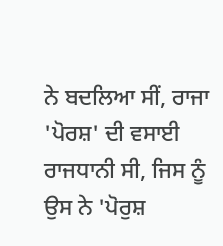ਨੇ ਬਦਲਿਆ ਸੀਂ, ਰਾਜਾ 'ਪੋਰਸ਼' ਦੀ ਵਸਾਈ ਰਾਜਧਾਨੀ ਸੀ, ਜਿਸ ਨੂੰ ਉਸ ਨੇ 'ਪੋਰੁਸ਼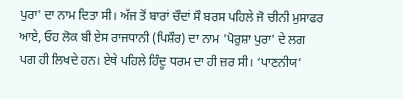ਪੁਰਾ' ਦਾ ਨਾਮ ਦਿਤਾ ਸੀ। ਅੱਜ ਤੋਂ ਬਾਰਾਂ ਚੌਦਾਂ ਸੌ ਬਰਸ ਪਹਿਲੇ ਜੋ ਚੀਨੀ ਮੁਸਾਫਰ ਆਏ, ਓਹ ਲੋਕ ਬੀ ਏਸ ਰਾਜਧਾਨੀ (ਪਿਸ਼ੌਰ) ਦਾ ਨਾਮ 'ਪੋਰੁਸ਼ਾ ਪੁਰਾ' ਦੇ ਲਗ ਪਗ ਹੀ ਲਿਖਦੇ ਹਨ। ਏਥੇ ਪਹਿਲੇ ਹਿੰਦੂ ਧਰਮ ਦਾ ਹੀ ਜ਼ਰ ਸੀ। ‘ਪਾਣਨੀਯ’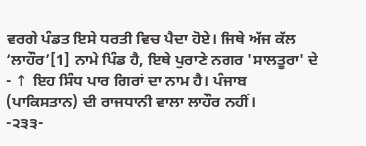ਵਰਗੇ ਪੰਡਤ ਇਸੇ ਧਰਤੀ ਵਿਚ ਪੈਦਾ ਹੋਏ। ਜਿਥੇ ਅੱਜ ਕੱਲ ‘ਲਾਹੌਰ’[1] ਨਾਮੇ ਪਿੰਡ ਹੈ, ਇਥੇ ਪੁਰਾਣੇ ਨਗਰ 'ਸਾਲਤੂਰਾ' ਦੇ
- ↑ ਇਹ ਸਿੰਧ ਪਾਰ ਗਿਰਾਂ ਦਾ ਨਾਮ ਹੈ। ਪੰਜਾਬ (ਪਾਕਿਸਤਾਨ) ਦੀ ਰਾਜਧਾਨੀ ਵਾਲਾ ਲਾਹੌਰ ਨਹੀਂ।
-੨੩੩-